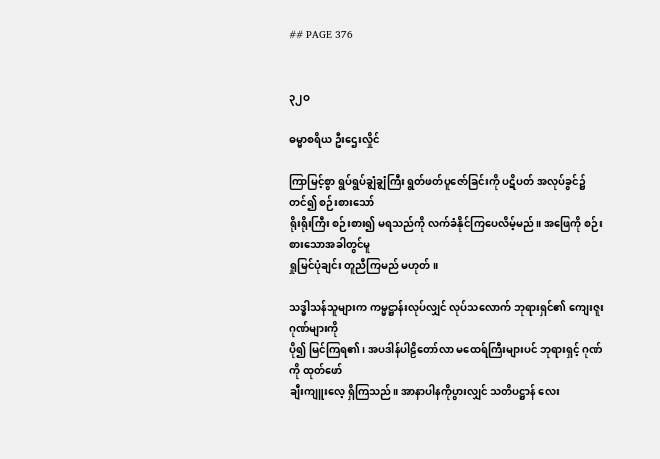## PAGE 376


၃၂ဝ

ဓမ္မာစရိယ ဦးဌေးလှိုင်

ကြာမြင့်စွာ ရွပ်ရွပ်ချွံချွံကြီး ရွတ်ဖတ်ပူဇော်ခြင်းကို ပဋိပတ် အလုပ်ခွင်၌ တင်၍ စဉ်းစားသော်
ရိုးရိုးကြီး စဉ်းစား၍ မရသည်ကို လက်ခံနိုင်ကြပေလိမ့်မည်။ အဖြေကို စဉ်းစားသောအခါတွင်မူ
ရှုမြင်ပုံချင်း တူညီကြမည် မဟုတ်။

သဒ္ဓါသန်သူများက ကမ္မဋ္ဌာန်းလုပ်လျှင် လုပ်သလောက် ဘုရားရှင်၏ ကျေးဇူးဂုဏ်များကို
ပို၍ မြင်ကြရ၏၊ အပဒါန်ပါဠိတော်လာ မထေရ်ကြီးများပင် ဘုရားရှင့် ဂုဏ်ကို ထုတ်ဖော်
ချီးကျူးလေ့ ရှိကြသည်။ အာနာပါနကိုပွားလျှင် သတိပဋ္ဌာန် လေး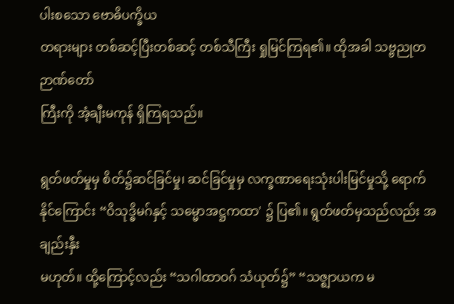ပါးစသော ဗောဓိပက္ခိယ
တရားများ တစ်ဆင့်ပြီးတစ်ဆင့် တစ်သီကြီး ရှုမြင်ကြရ၏။ ထိုအခါ သဗ္ဗညုတ ဉာဏ်တော်
ကြီးကို အံ့ချီးမကုန် ရှိကြရသည်။

ရွတ်ဖတ်မှုမှ စိတ်၌ဆင်ခြင်မှု၊ ဆင်ခြင်မှုမှ လက္ခဏာရေးသုံးပါးမြင်မှုသို့ ရောက်
နိုင်ကြောင်း “ဝိသုဒ္ဓိမဂ်နှင့် သမ္မောအဋ္ဌကထာ' ၌ ပြ၏။ ရွတ်ဖတ်မှသည်လည်း အချည်းနှီး
မဟုတ်။ ထို့ကြောင့်လည်း “သဂါထာဝဂ် သံယုတ်၌” “သဇ္ဈာယက မ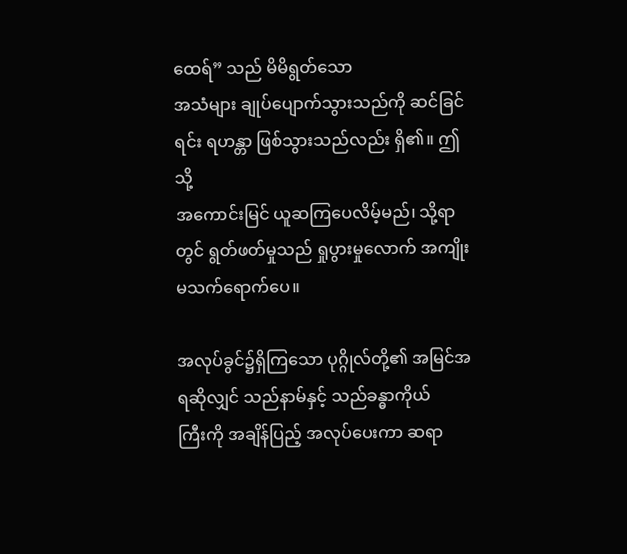ထေရ်” သည် မိမိရွတ်သော
အသံများ ချုပ်ပျောက်သွားသည်ကို ဆင်ခြင်ရင်း ရဟန္တာ ဖြစ်သွားသည်လည်း ရှိ၏။ ဤသို့
အကောင်းမြင် ယူဆကြပေလိမ့်မည်၊ သို့ရာတွင် ရွတ်ဖတ်မှုသည် ရှုပွားမှုလောက် အကျိုး
မသက်ရောက်ပေ။

အလုပ်ခွင်၌ရှိကြသော ပုဂ္ဂိုလ်တို့၏ အမြင်အရဆိုလျှင် သည်နာမ်နှင့် သည်ခန္ဓာကိုယ်
ကြီးကို အချိန်ပြည့် အလုပ်ပေးကာ ဆရာ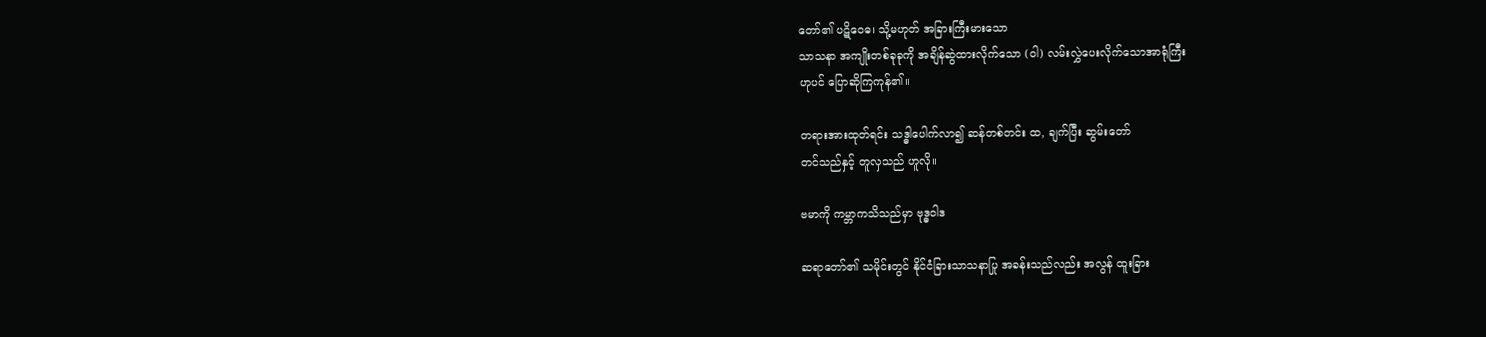တော်၏ ပဋိဝေဓ၊ သို့မဟုတ် အခြားကြီးမားသော
သာသနာ အကျိုးတစ်ခုခုကို အချိန်ဆွဲထားလိုက်သော (ဝါ) လမ်းလွှဲပေးလိုက်သောအာရုံကြီး
ဟုပင် ပြောဆိုကြကုန်၏။

တရားအားထုတ်ရင်း သဒ္ဓါပေါက်လာ၍ ဆန်တစ်တင်း ထ, ချက်ပြီး ဆွမ်းတော်
တင်သည်နှင့် တူလှသည် ဟူလို။

ဗမာကို ကမ္ဘာကသိသည်မှာ ဗုဒ္ဓဝါဒ

ဆရာတော်၏ သမိုင်းတွင် နိုင်ငံခြားသာသနာပြု အခန်းသည်လည်း အလွန် ထူးခြား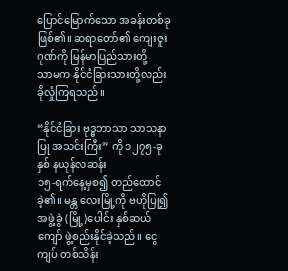ပြောင်မြောက်သော အခန်းတစ်ခု ဖြစ်၏။ ဆရာတော်၏ ကျေးဇူးဂုဏ်ကို မြန်မာပြည်သားတို့
သာမက နိုင်ငံခြားသားတို့လည်း ခိုလှုံကြရသည်။

“နိုင်ငံခြား ဗုဒ္ဓဘာသာ သာသနာပြု အသင်းကြီး” ကို ၁၂၇၅-ခုနှစ် နယုန်လဆန်း
၁၅-ရက်နေ့မှစ၍ တည်ထောင်ခဲ့၏။ မန္တ လေးမြို့ကို ဗဟိုပြု၍ အဖွဲ့ခွဲ (မြို့)ပေါင်း နှစ်ဆယ်
ကျော် ဖွဲ့စည်းနိုင်ခဲ့သည်။ ငွေကျပ် တစ်သိန်း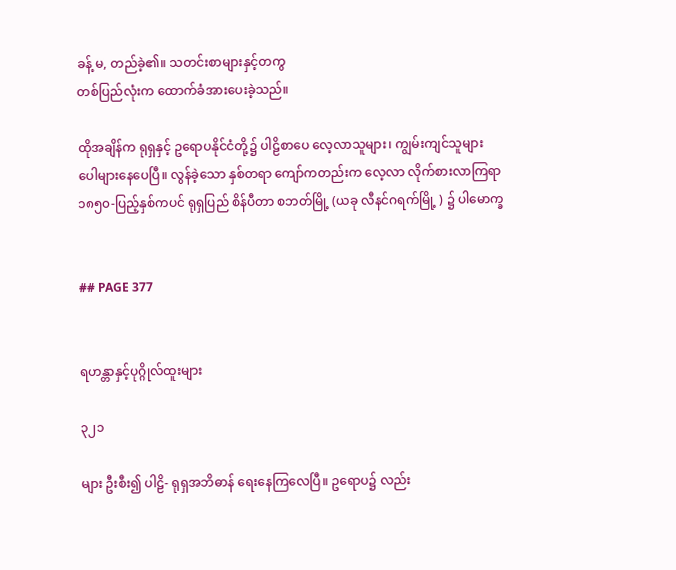ခန့် မ, တည်ခဲ့၏။ သတင်းစာများနှင့်တကွ
တစ်ပြည်လုံးက ထောက်ခံအားပေးခဲ့သည်။

ထိုအချိန်က ရုရှနှင့် ဥရောပနိုင်ငံတို့၌ ပါဠိစာပေ လေ့လာသူများ၊ ကျွမ်းကျင်သူများ
ပေါများနေပေပြီ။ လွန်ခဲ့သော နှစ်တရာ ကျော်ကတည်းက လေ့လာ လိုက်စားလာကြရာ
၁၈၅၀-ပြည့်နှစ်ကပင် ရုရှပြည် စိန်ပီတာ စဘတ်မြို့ (ယခု လီနင်ဂရက်မြို့ ) ၌ ပါမောက္ခ


## PAGE 377


ရဟန္တာနှင့်ပုဂ္ဂိုလ်ထူးများ

၃၂၁

များ ဦးစီး၍ ပါဠိ- ရုရှအဘိဓာန် ရေးနေကြလေပြီ။ ဥရောပ၌ လည်း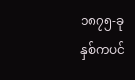၁၈၇၅-ခုနှစ်ကပင်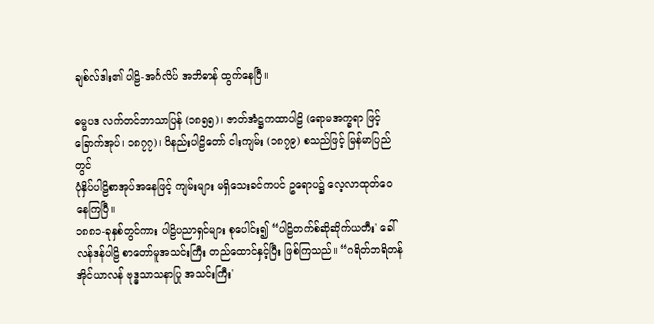ချစ်လ်ဒါး၏ ပါဠိ-အင်္ဂလိပ် အဘိဓာန် ထွက်နေပြီ။

ဓမ္မပဒ လက်တင်ဘာသာပြန် (၁၈၅၅)၊ ဇာတ်အံဋ္ဌကထာပါဠိ (ရောမအက္ခရာ ဖြင့်
ခြောက်အုပ်၊ ၁၈၇၇)၊ ဝိနည်းပါဠိတော် ငါးကျမ်း (၁၈၇၉) စသည်ဖြင့် မြန်မာပြည်တွင်
ပုံနှိပ်ပါဠိစာအုပ်အနေဖြင့် ကျမ်းများ မရှိသေးခင်ကပင် ဥရောပ၌ လေ့လာထုတ်ဝေနေကြပြီ။
၁၈၈၁-ခုနှစ်တွင်ကား ပါဠိပညာရှင်များ စုပေါင်း၍ “ပါဠိတက်စ်ဆိုဆိုက်ယတီး' ခေါ်
လန်ဒန်ပါဠိ စာတော်မူအသင်းကြီး တည်ထောင်နှင့်ပြီး ဖြစ်ကြသည်။ “ဂရိတ်ဘရိတန်
အိုင်ယာလန် ဗုဒ္ဓသာသနာပြု အသင်းကြီး'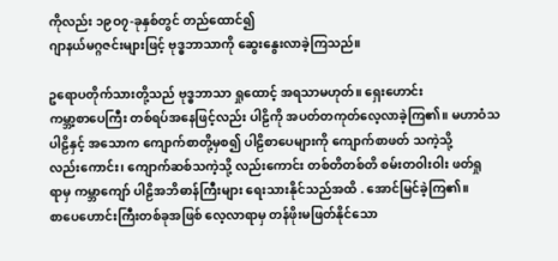ကိုလည်း ၁၉ဝ၇-ခုနှစ်တွင် တည်ထောင်၍
ဂျာနယ်မဂ္ဂဇင်းများဖြင့် ဗုဒ္ဓဘာသာကို ဆွေးနွေးလာခဲ့ကြသည်။

ဥရောပတိုက်သားတို့သည် ဗုဒ္ဓဘာသာ ရှုထောင့် အရသာမဟုတ်။ ရှေးဟောင်း
ကမ္ဘာ့စာပေကြီး တစ်ရပ်အနေဖြင့်လည်း ပါဠိကို အပတ်တကုတ်လေ့လာခဲ့ကြ၏။ မဟာဝံသ
ပါဠိနှင့် အသောက ကျောက်စာတို့မှစ၍ ပါဠိစာပေများကို ကျောက်စာဖတ် သကဲ့သို့
လည်းကောင်း၊ ကျောက်ဆစ်သကဲ့သို့ လည်းကောင်း တစ်တိတစ်တိ စမ်းတဝါးဝါး ဖတ်ရှု
ရာမှ ကမ္ဘာကျော် ပါဠိအဘိဓာန်ကြီးများ ရေးသားနိုင်သည်အထိ . အောင်မြင်ခဲ့ကြ၏။
စာပေဟောင်းကြီးတစ်ခုအဖြစ် လေ့လာရာမှ တန်ဖိုးမဖြတ်နိုင်သော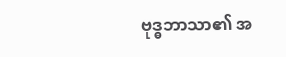ဗုဒ္ဓဘာသာ၏ အ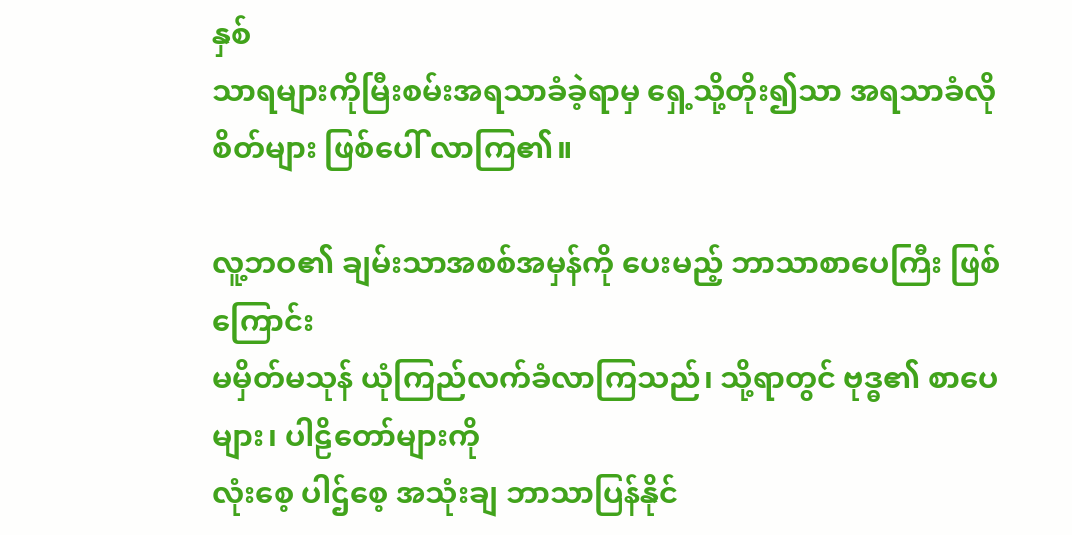နှစ်
သာရများကိုမြီးစမ်းအရသာခံခဲ့ရာမှ ရှေ့သို့တိုး၍သာ အရသာခံလိုစိတ်များ ဖြစ်ပေါ် လာကြ၏။

လူ့ဘဝ၏ ချမ်းသာအစစ်အမှန်ကို ပေးမည့် ဘာသာစာပေကြီး ဖြစ်ကြောင်း
မမှိတ်မသုန် ယုံကြည်လက်ခံလာကြသည်၊ သို့ရာတွင် ဗုဒ္ဓ၏ စာပေများ၊ ပါဠိတော်များကို
လုံးစေ့ ပါဌ်စေ့ အသုံးချ ဘာသာပြန်နိုင်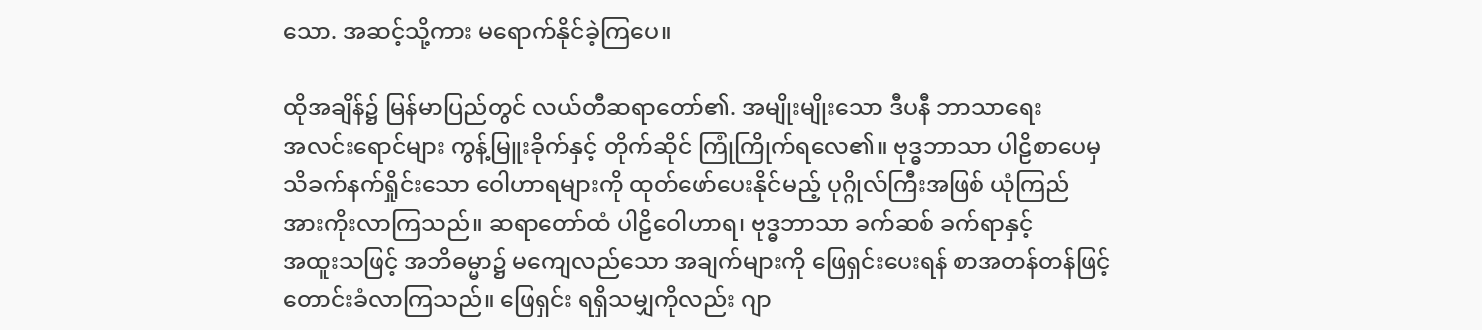သော. အဆင့်သို့ကား မရောက်နိုင်ခဲ့ကြပေ။

ထိုအချိန်၌ မြန်မာပြည်တွင် လယ်တီဆရာတော်၏. အမျိုးမျိုးသော ဒီပနီ ဘာသာရေး
အလင်းရောင်များ ကွန့်မြူးခိုက်နှင့် တိုက်ဆိုင် ကြုံကြိုက်ရလေ၏။ ဗုဒ္ဓဘာသာ ပါဠိစာပေမှ
သိခက်နက်ရှိုင်းသော ဝေါဟာရများကို ထုတ်ဖော်ပေးနိုင်မည့် ပုဂ္ဂိုလ်ကြီးအဖြစ် ယုံကြည်
အားကိုးလာကြသည်။ ဆရာတော်ထံ ပါဠိဝေါဟာရ၊ ဗုဒ္ဓဘာသာ ခက်ဆစ် ခက်ရာနှင့်
အထူးသဖြင့် အဘိဓမ္မာ၌ မကျေလည်သော အချက်များကို ဖြေရှင်းပေးရန် စာအတန်တန်ဖြင့်
တောင်းခံလာကြသည်။ ဖြေရှင်း ရရှိသမျှကိုလည်း ဂျာ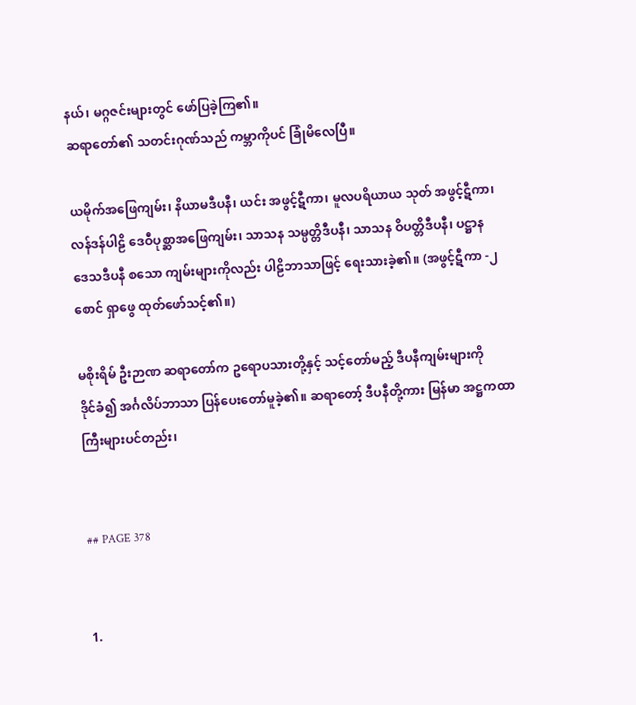နယ်၊ မဂ္ဂဇင်းများတွင် ဖော်ပြခဲ့ကြ၏။
ဆရာတော်၏ သတင်းဂုဏ်သည် ကမ္ဘာကိုပင် ခြုံမိလေပြီ။

ယမိုက်အဖြေကျမ်း၊ နိယာမဒီပနီ၊ ယင်း အဖွင့်ဋီကာ၊ မူလပရိယာယ သုတ် အဖွင့်ဋီကာ၊
လန်ဒန်ပါဠိ ဒေဝီပုစ္ဆာအဖြေကျမ်း၊ သာသန သမ္ပတ္တိဒီပနီ၊ သာသန ဝိပတ္တိဒီပနီ၊ ပဋ္ဌာန
ဒေသဒီပနီ စသော ကျမ်းများကိုလည်း ပါဠိဘာသာဖြင့် ရေးသားခဲ့၏။ (အဖွင့်ဋီကာ -၂
စောင် ရှာဖွေ ထုတ်ဖော်သင့်၏။)

မစိုးရိမ် ဦးဉာဏ ဆရာတော်က ဥရောပသားတို့နှင့် သင့်တော်မည့် ဒီပနီကျမ်းများကို
ဒိုင်ခံ၍ အင်္ဂလိပ်ဘာသာ ပြန်ပေးတော်မူခဲ့၏။ ဆရာတော့် ဒီပနီတို့ကား မြန်မာ အဋ္ဌကထာ
ကြီးများပင်တည်း၊


## PAGE 378


1.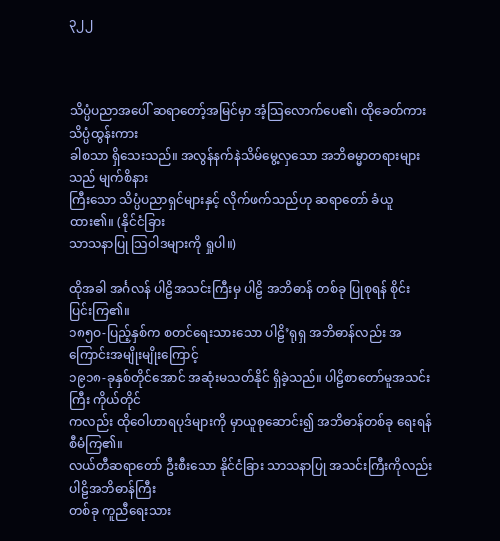၃၂၂



သိပ္ပံပညာအပေါ် ဆရာတော့်အမြင်မှာ အံ့သြလောက်ပေ၏၊ ထိုခေတ်ကား သိပ္ပံထွန်းကား
ခါစသာ ရှိသေးသည်။ အလွန်နက်နဲသိမ်မွေ့လှသော အဘိဓမ္မာတရားများသည် မျက်စိနား
ကြီးသော သိပ္ပံပညာရှင်များနှင့် လိုက်ဖက်သည်ဟု ဆရာတော် ခံယူထား၏။ (နိုင်ငံခြား
သာသနာပြု သြဝါဒများကို ရှုပါ။)

ထိုအခါ အင်္ဂလန် ပါဠိအသင်းကြီးမှ ပါဠိ အဘိဓာန် တစ်ခု ပြုစုရန် စိုင်းပြင်းကြ၏။
၁၈၅ဝ-ပြည့်နှစ်က စတင်ရေးသားသော ပါဠိ’ရုရှ အဘိဓာန်လည်း အကြောင်းအမျိုးမျိုးကြောင့်
၁၉၁၈-ခုနှစ်တိုင်အောင် အဆုံးမသတ်နိုင် ရှိခဲ့သည်။ ပါဠိစာတော်မူအသင်းကြီး ကိုယ်တိုင်
ကလည်း ထိုဝေါဟာရပုဒ်များကို မှာယူစုဆောင်း၍ အဘိဓာန်တစ်ခု ရေးရန် စီမံကြ၏။
လယ်တီဆရာတော် ဦးစီးသော နိုင်ငံခြား သာသနာပြု အသင်းကြီးကိုလည်း ပါဠိအဘိဓာန်ကြီး
တစ်ခု ကူညီရေးသား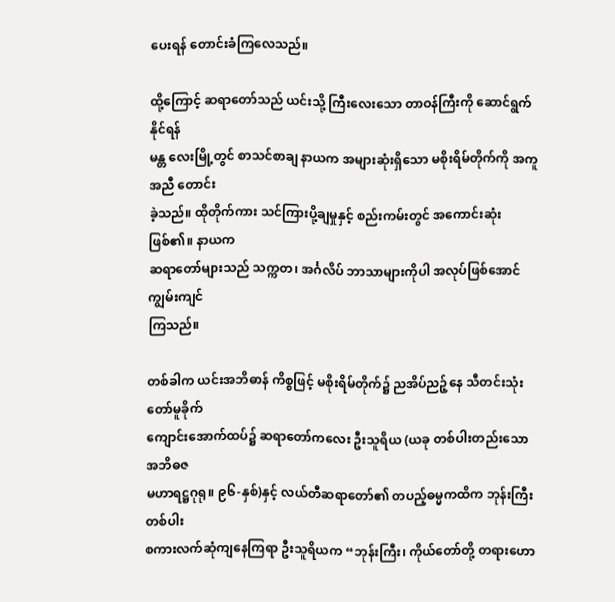ပေးရန် တောင်းခံကြလေသည်။

ထို့ကြောင့် ဆရာတော်သည် ယင်းသို့ ကြီးလေးသော တာဝန်ကြီးကို ဆောင်ရွက်နိုင်ရန်
မန္တ လေးမြို့တွင် စာသင်စာချ နာယက အများဆုံးရှိသော မစိုးရိမ်တိုက်ကို အကူအညီ တောင်း
ခဲ့သည်။ ထိုတိုက်ကား သင်ကြားပို့ချမှုနှင့် စည်းကမ်းတွင် အကောင်းဆုံး ဖြစ်၏။ နာယက
ဆရာတော်များသည် သက္ကတ၊ အင်္ဂလိပ် ဘာသာများကိုပါ အလုပ်ဖြစ်အောင် ကျွမ်းကျင်
ကြသည်။

တစ်ခါက ယင်းအဘိဓာန် ကိစ္စဖြင့် မစိုးရိမ်တိုက်၌ ညအိပ်ညဉ့်နေ သီတင်းသုံးတော်မူခိုက်
ကျောင်းအောက်ထပ်၌ ဆရာတော်ကလေး ဦးသူရိယ (ယခု တစ်ပါးတည်းသော အဘိဓဇ
မဟာရဋ္ဌဂုရု။ ၉၆-နှစ်)နှင့် လယ်တီဆရာတော်၏ တပည့်ဓမ္မကထိက ဘုန်းကြီးတစ်ပါး
စကားလက်ဆုံကျနေကြရာ ဦးသူရိယက “ဘုန်းကြီး၊ ကိုယ်တော်တို့ တရားဟော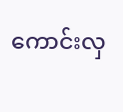ကောင်းလှ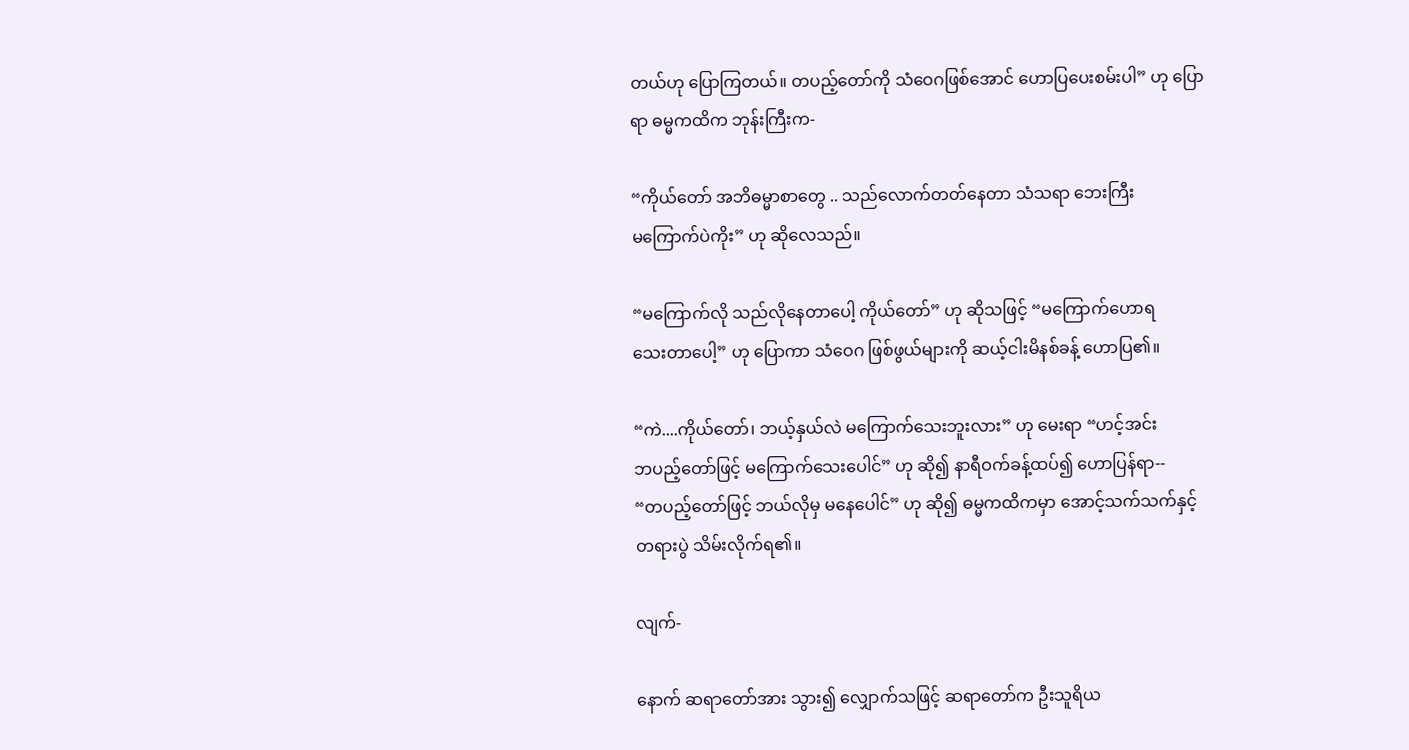တယ်ဟု ပြောကြတယ်။ တပည့်တော်ကို သံဝေဂဖြစ်အောင် ဟောပြပေးစမ်းပါ” ဟု ပြော
ရာ ဓမ္မကထိက ဘုန်းကြီးက-

“ကိုယ်တော် အဘိဓမ္မာစာတွေ .. သည်လောက်တတ်နေတာ သံသရာ ဘေးကြီး
မကြောက်ပဲကိုး” ဟု ဆိုလေသည်။

“မကြောက်လို သည်လိုနေတာပေါ့ ကိုယ်တော်” ဟု ဆိုသဖြင့် “မကြောက်ဟောရ
သေးတာပေါ့” ဟု ပြောကာ သံဝေဂ ဖြစ်ဖွယ်များကို ဆယ့်ငါးမိနစ်ခန့် ဟောပြ၏။

“ကဲ....ကိုယ်တော်၊ ဘယ့်နှယ်လဲ မကြောက်သေးဘူးလား” ဟု မေးရာ “ဟင့်အင်း
ဘပည့်တော်ဖြင့် မကြောက်သေးပေါင်” ဟု ဆို၍ နာရီဝက်ခန့်ထပ်၍ ဟောပြန်ရာ--
“တပည့်တော်ဖြင့် ဘယ်လိုမှ မနေပေါင်” ဟု ဆို၍ ဓမ္မကထိကမှာ အောင့်သက်သက်နှင့်
တရားပွဲ သိမ်းလိုက်ရ၏။

လျက်-

နောက် ဆရာတော်အား သွား၍ လျှောက်သဖြင့် ဆရာတော်က ဦးသူရိယ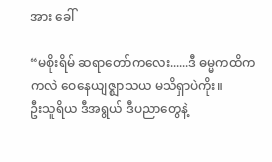အား ခေါ်

“မစိုးရိမ် ဆရာတော်ကလေး......ဒီ ဓမ္မကထိက ကလဲ ဝေနေယျဇ္ဈာသယ မသိရှာပဲကိုး။
ဦးသူရိယ ဒီအရွယ် ဒီပညာတွေနဲ့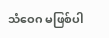သံဝေဂ မဖြစ်ပါ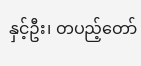နှင့်ဦး၊ တပည့်တော်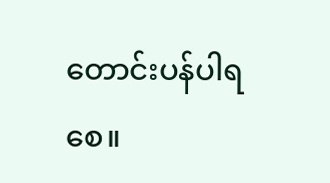တောင်းပန်ပါရစေ။